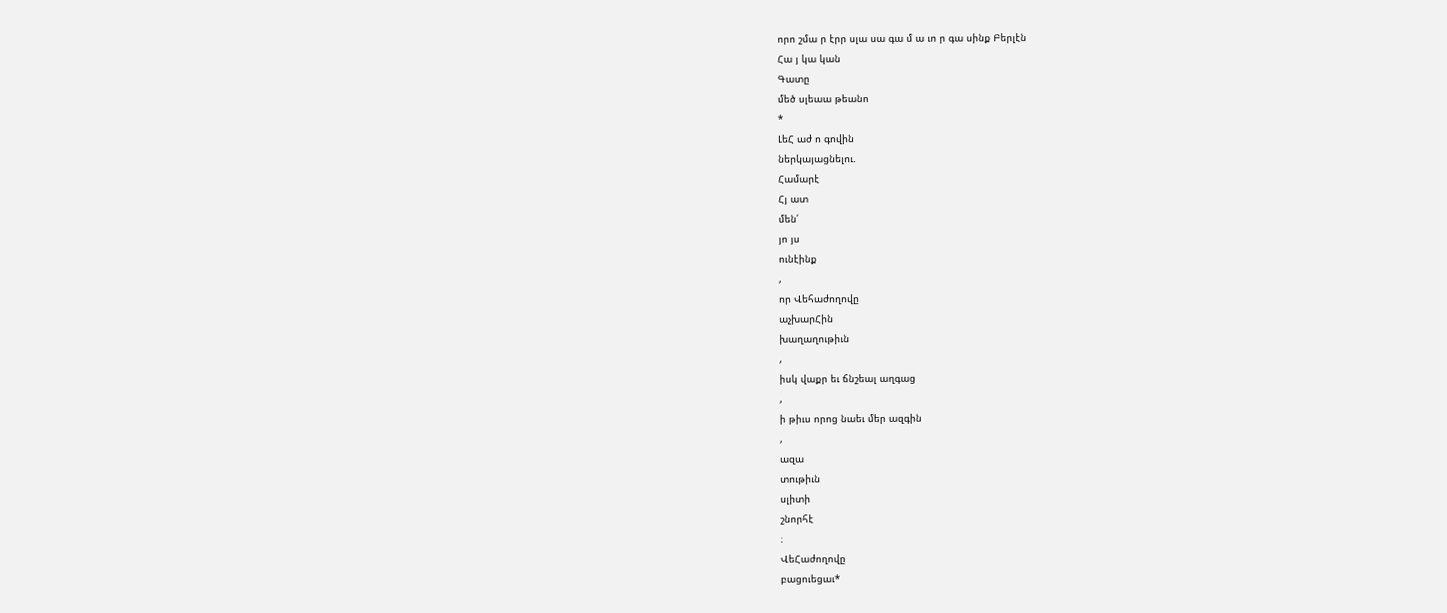որո շմա ր էրր սլա սա գա մ ա ւո ր գա սինք Բերլէն
Հա յ կա կան
Գատը
մեծ սլեաա թեանո
*
ԼեՀ աժ ո գովին
ներկայացնելու.
Համարէ
Հյ ատ
մեն՛
յո յս
ունէինք
,
որ Վեհաժողովը
աչխարՀին
խաղաղութիւն
,
իսկ վաքր եւ ճնշեալ աղգաց
,
ի թիւս որոց նաեւ մեր ազգին
,
ազա
տութիւն
սլիտի
շնորհէ
։
ՎեՀաժողովը
բացուեցաւ*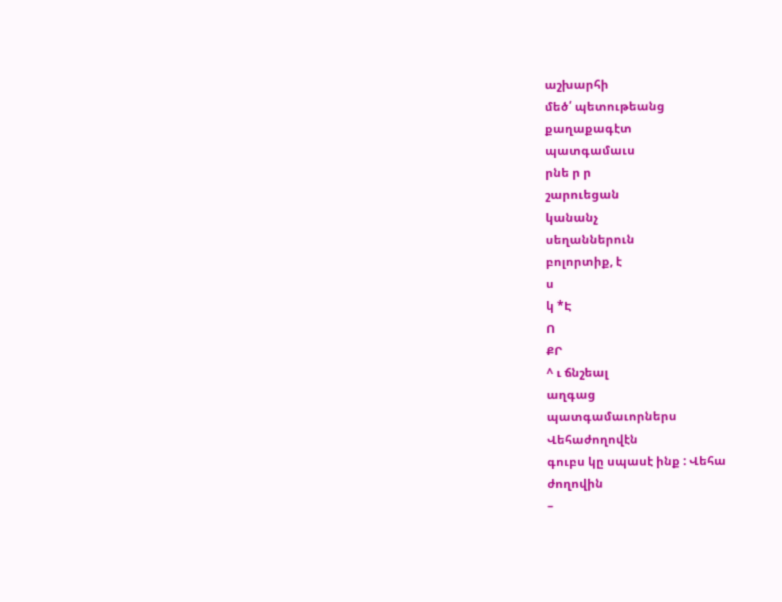աշխարհի
մեծ՛ պետութեանց
քաղաքագէտ
պատգամաւս
րնե ր ր
շարուեցան
կանանչ
սեղաններուն
բոլորտիք, է
ս
կ *Է
Ո
ՔՐ
^ ւ ճնշեալ
աղգաց
պատգամաւորներս
Վեհաժողովէն
գուբս կը սպասէ ինք : Վեհա
ժողովին
–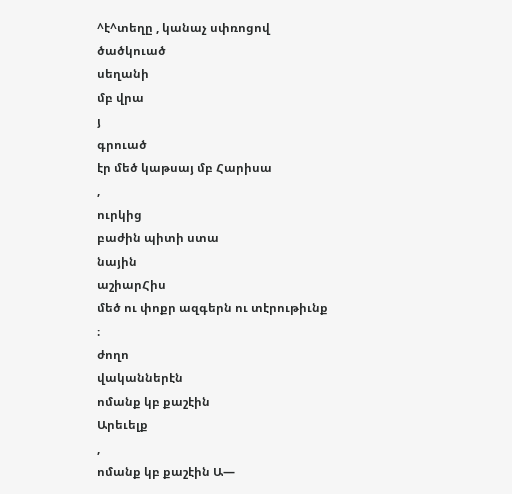^է^տեղը , կանաչ սփռոցով
ծածկուած
սեղանի
մբ վրա
յ
գրուած
էր մեծ կաթսայ մբ Հարիսա
,
ուրկից
բաժին պիտի ստա
նային
աշիարՀիս
մեծ ու փոքր ազգերն ու տէրութիւնք
։
ժողո
վականներէն
ոմանք կբ քաշէին
Արեւելք
,
ոմանք կբ քաշէին Ա—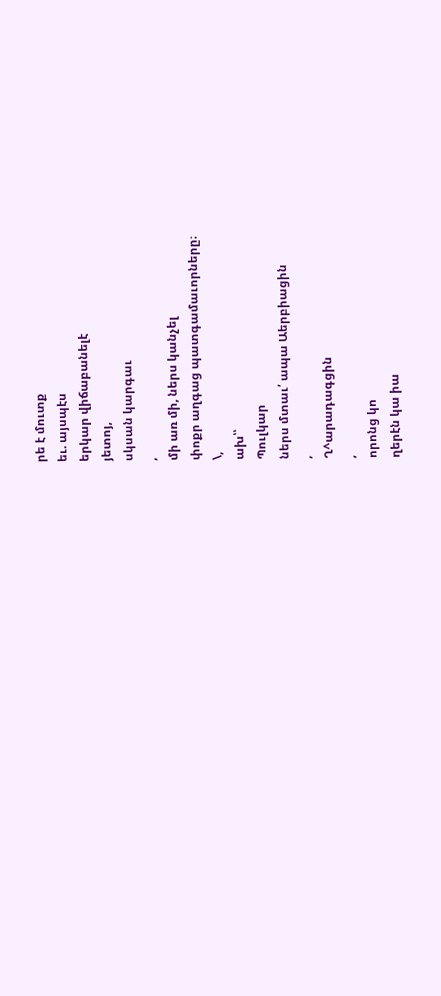րե է մուտք
եւ. այսպէս
երկար վիճաբանելէ
յետոյ,
սկսան կարգաւ
,
մի առ մի, ներս կանչել
փոքր աղգաց պատգամաւորները։
\,
ախ՝՝
Պուլկար
ներս մտաւ՛ ապա Աերբիացին
,
Ղ^արադագցին
,
որոնց կո
ղերէն կա իա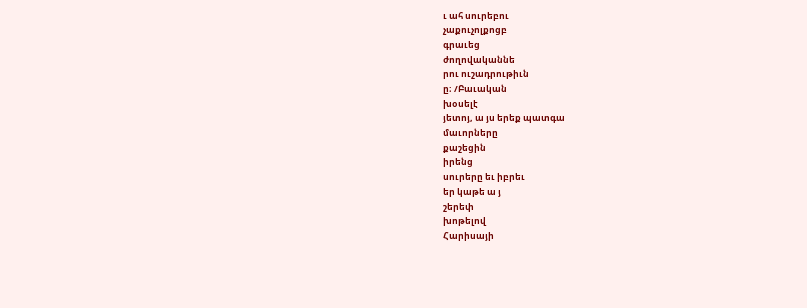ւ ահ սուրեբու
չաքուչոլքոցբ
գրաւեց
ժողովականնե
րու ուշադրութիւն
ը։ /Բաւական
խօսելէ
յետոյ, ա յս երեք պատգա
մաւորները
քաշեցին
իրենց
սուրերը եւ իբրեւ
եր կաթե ա յ
շերեփ
խոթելով
Հարիսայի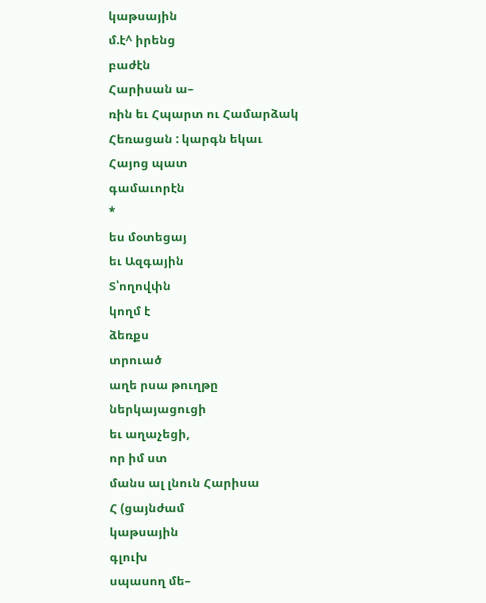կաթսային
մ.է^ իրենց
բաժէն
Հարիսան ա–
ռին եւ Հպարտ ու Համարձակ
Հեռացան : կարգն եկաւ
Հայոց պատ
գամաւորէն
*
ես մօտեցայ
եւ Ազգային
Տ՝ողովփն
կողմ է
ձեռքս
տրուած
աղե րսա թուղթը
ներկայացուցի
եւ աղաչեցի,
որ իմ ստ
մանս ալ լնուն Հարիսա
Հ (ցայնժամ
կաթսային
գլուխ
սպասող մե–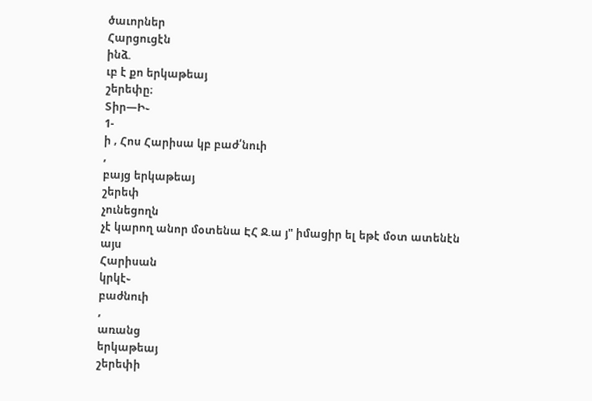ծաւորներ
Հարցուցէն
ինձ.
ւբ է քո երկաթեայ
շերեփը։
Տիր—Ի֊
1-
ի , Հոս Հարիսա կբ բաժ՛նուի
,
բայց երկաթեայ
շերեփ
չունեցողն
չէ կարող անոր մօտենա ԷՀ Ջ.ա յ" իմացիր ել եթէ մօտ ատենէն այս
Հարիսան
կրկէ֊
բաժնուի
,
առանց
երկաթեայ
շերեփի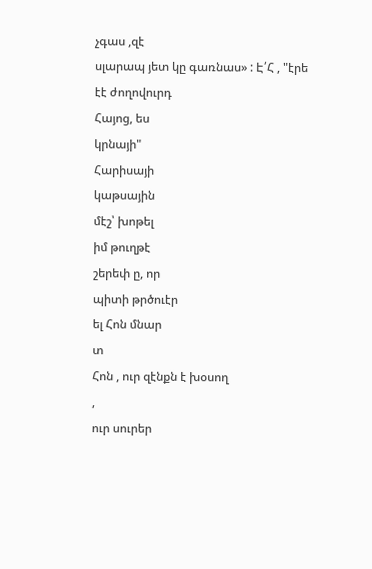չգաս ,զէ
սլարապ յետ կը գառնաս» : Է՛Հ , "էրե էէ ժողովուրդ
Հայոց, ես
կրնայի"
Հարիսայի
կաթսային
մէշ՝ խոթել
իմ թուղթէ
շերեփ ը, որ
պիտի թրծուէր
ել Հոն մնար
տ
Հոն , ուր զէնքն է խօսող
,
ուր սուրեր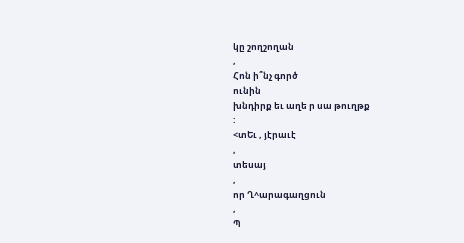կը շողշողան
,
Հոն ի՞նչ գործ
ունին
խնդիրք եւ աղե ր սա թուղթք
:
<տԵւ , յէրաւէ
,
տեսայ
,
որ Ղ^արագաղցուն
,
Պ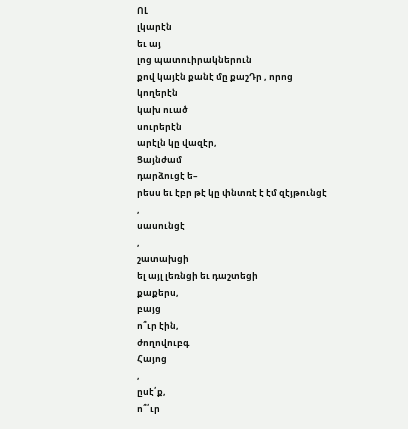ՈԼ
լկարէն
եւ այ
լոց պատուիրակներուն
քով կայէն քանէ մը քաշԴր , որոց
կողերէն
կախ ուած
սուրերէն
արէլն կը վազէր,
Ցայնժամ
դարձուցէ ե–
րեսս եւ էբր թէ կը փնտռէ է էմ զէյթունցէ
,
սասունցէ
,
շատախցի
ել այլ լեռնցի եւ դաշտեցի
քաքերս,
բայց
ո՞ւր էին,
ժողովուբգ
Հայոց
,
ըսէ՛ք,
ո՞՛ւր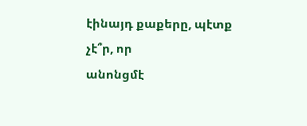էինայդ քաքերը, պէտք
չէ՞ր, որ
անոնցմէ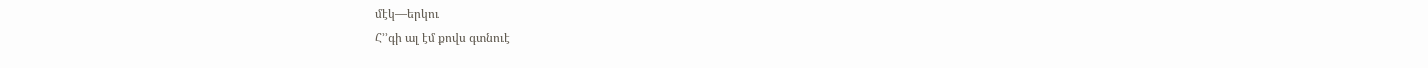մէկ—երկու
Հ՚՚գի ալ էմ քովս գտնուէ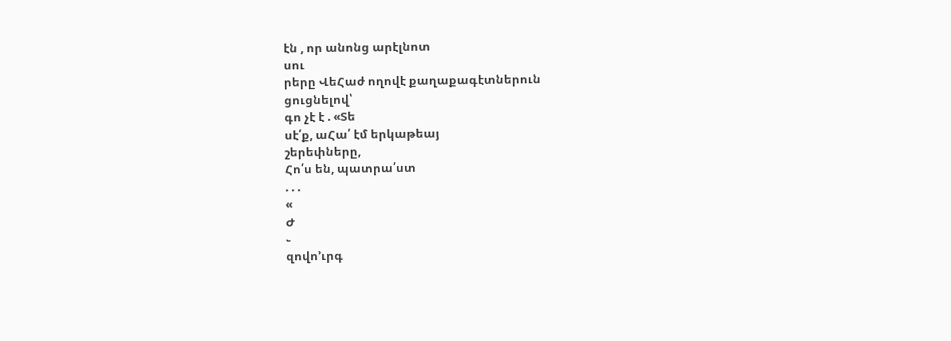էն , որ անոնց արէլնոտ
սու
րերը ՎեՀաժ ողովէ քաղաքագէտներուն
ցուցնելով՝
գո չէ է . «Տե
սէ՛ք, աՀա՛ էմ երկաթեայ
շերեփները,
Հո՛ս են, պատրա՛ստ
. . .
«
Ժ
֊
զովո՚ւրգ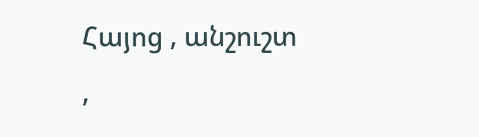Հայոց , անշուշտ
,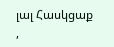լալ Հասկցաք
,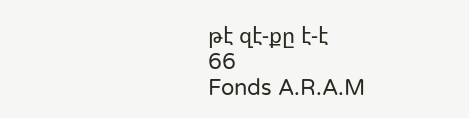թէ զէ-քը է-է
66
Fonds A.R.A.M